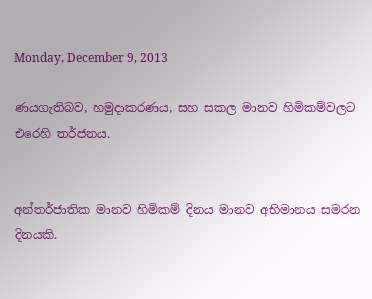Monday, December 9, 2013

ණයගැතිබව, හමුදාකරණය, සහ සකල මානව හිමිකම්වලට එරෙහි තර්ජනය.


අන්තර්ජාතික මානව හිමිකම් දිනය මානව අභිමානය සමරන දිනයකි.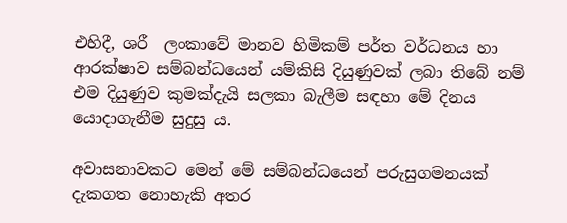එහිදී, ශරී  ලංකාවේ මානව හිමිකම් පර්ත වර්ධනය හා ආරක්ෂාව සම්බන්ධයෙන් යම්කිසි දියුණුවක් ලබා තිබේ නම් එම දියුණුව කුමක්දැයි සලකා බැලීම සඳහා මේ දිනය යොදාගැනීම සුදුසු ය.

අවාසනාවකට මෙන් මේ සම්බන්ධයෙන් පරුසුගමනයක් දැකගත නොහැකි අතර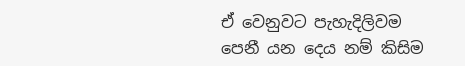ඒ වෙනුවට පැහැදිලිවම පෙනී යන දෙය නම් කිසිම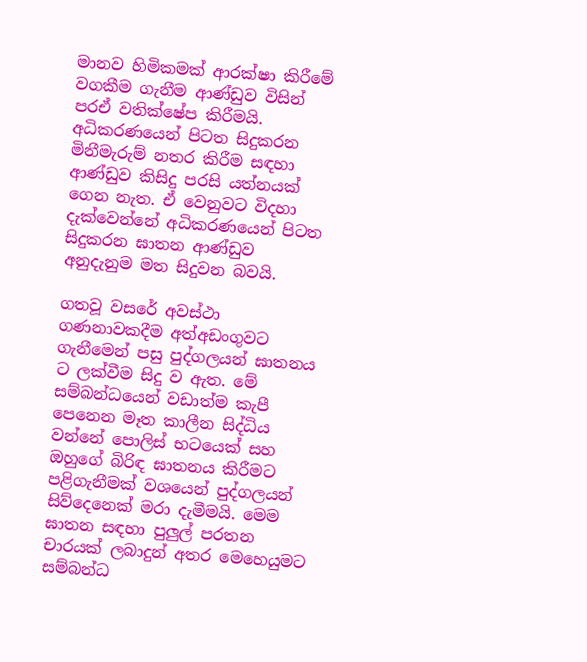මානව හිමිකමක් ආරක්ෂා කිරීමේ වගකීම ගැනීම ආණ්ඩුව විසින් පරඒ වතික්ෂේප කිරීමයි. අධිකරණයෙන් පිටත සිදුකරන මිනීමැරුම් නතර කිරීම සඳහා ආණ්ඩුව කිසිදු පරසි යත්නයක් ගෙන නැත. ඒ වෙනුවට විදහා දැක්වෙන්නේ අධිකරණයෙන් පිටත සිදුකරන ඝාතන ආණ්ඩුව අනුදැනුම මත සිදුවන බවයි.

ගතවූ වසරේ අවස්ථා ගණනාවකදීම අත්අඩංගුවට ගැනීමෙන් පසු පුද්ගලයන් ඝාතනය ට ලක්වීම සිදු ව ඇත. මේ සම්බන්ධයෙන් වඩාත්ම කැපී පෙනෙන මෑත කාලීන සිද්ධිය වන්නේ පොලිස් භටයෙක් සහ ඔහුගේ බිරිඳ ඝාතනය කිරීමට පළිගැනීමක් වශයෙන් පුද්ගලයන් සිව්දෙනෙක් මරා දැමීමයි. මෙම ඝාතන සඳහා පුලුල් පරතන චාරයක් ලබාදුන් අතර මෙහෙයුමට සම්බන්ධ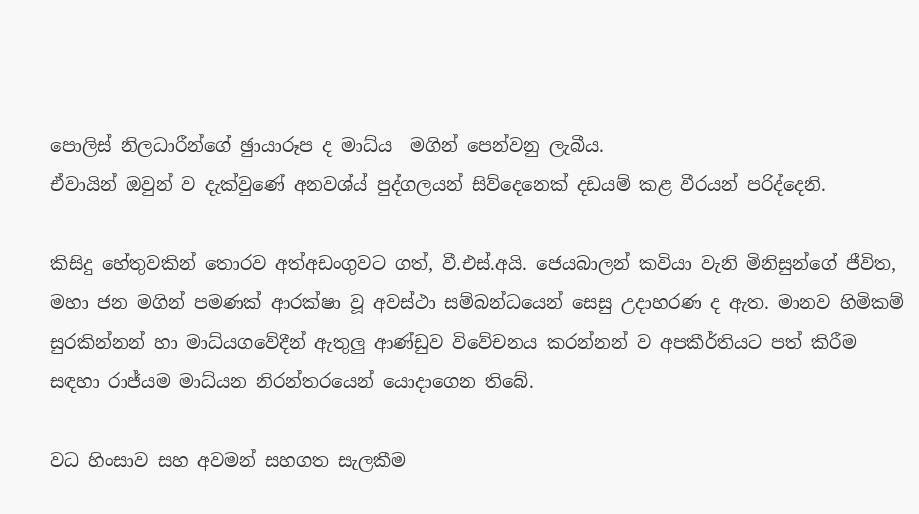පොලිස් නිලධාරීන්ගේ ඡුායාරූප ද මාධ්ය  මගින් පෙන්වනු ලැබීය.
ඒවායින් ඔවුන් ව දැක්වුණේ අනවශ්ය් පුද්ගලයන් සිව්දෙනෙක් දඩයම් කළ වීරයන් පරිද්දෙනි.

කිසිදු හේතුවකින් තොරව අත්අඩංගුවට ගත්, වී.එස්.අයි. ජෙයබාලන් කවියා වැනි මිනිසුන්ගේ ජීවිත, මහා ජන මගින් පමණක් ආරක්ෂා වූ අවස්ථා සම්බන්ධයෙන් සෙසු උදාහරණ ද ඇත. මානව හිමිකම් සුරකින්නන් හා මාධ්යගවේදීන් ඇතුලු ආණ්ඩුව විවේචනය කරන්නන් ව අපකීර්තියට පත් කිරීම සඳහා රාජ්යම මාධ්යන නිරන්තරයෙන් යොදාගෙන තිබේ.

වධ හිංසාව සහ අවමන් සහගත සැලකීම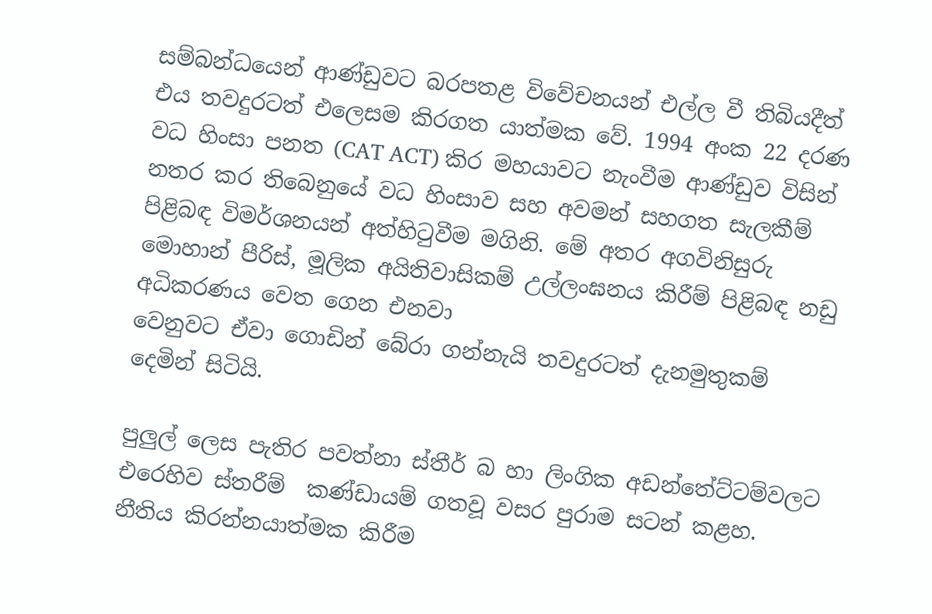සම්බන්ධයෙන් ආණ්ඩුවට බරපතළ විවේචනයන් එල්ල වී තිබියදීත් එය තවදුරටත් එලෙසම කිරගත යාත්මක වේ. 1994 අංක 22 දරණ වධ හිංසා පනත (CAT ACT) කිර මහයාවට නැංවීම ආණ්ඩුව විසින් නතර කර තිබෙනුයේ වධ හිංසාව සහ අවමන් සහගත සැලකීම් පිළිබඳ විමර්ශනයන් අත්හිටුවීම මගිනි. මේ අතර අගවිනිසුරු මොහාන් පීරිස්, මූලික අයිතිවාසිකම් උල්ලංඝනය කිරීම් පිළිබඳ නඩු අධිකරණය වෙත ගෙන එනවා
වෙනුවට ඒවා ගොඩින් බේරා ගන්නැයි තවදුරටත් දැනමුතුකම් දෙමින් සිටියි.

පුලුල් ලෙස පැතිර පවත්නා ස්තීර් බ හා ලිංගික අඩන්තේට්ටම්වලට එරෙහිව ස්තරීම්  කණ්ඩායම් ගතවූ වසර පුරාම සටන් කළහ. නීතිය කිරන්නයාත්මක කිරීම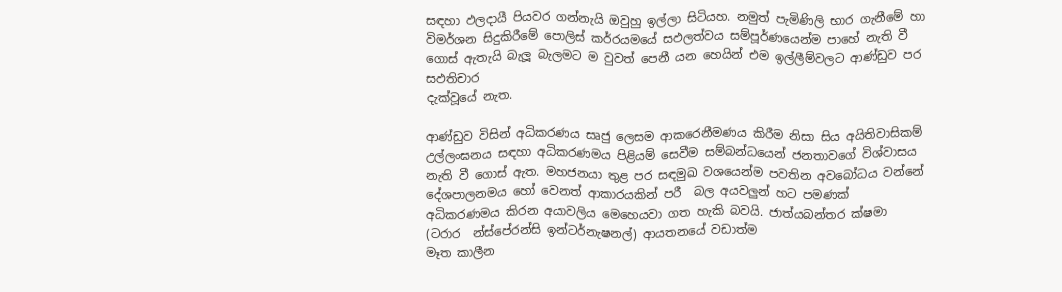සඳහා ඵලදායී පියවර ගන්නැයි ඔවුහු ඉල්ලා සිටියහ. නමුත් පැමිණිලි භාර ගැනීමේ හා විමර්ශන සිදුකිරීමේ පොලිස් කර්රයමයේ සඵලත්වය සම්පූර්ණයෙන්ම පාහේ නැති වී ගොස් ඇතැයි බැලූ බැලමට ම වුවත් පෙනී යන හෙයින් එම ඉල්ලීම්වලට ආණ්ඩුව පර සඵතිචාර
දැක්වූයේ නැත.

ආණ්ඩුව විසින් අධිකරණය සෘජු ලෙසම ආකරෙනීමණය කිරීම නිසා සිය අයිතිවාසිකම් උල්ලංඝනය සඳහා අධිකරණමය පිළියම් සෙවීම සම්බන්ධයෙන් ජනතාවගේ විශ්වාසය නැති වී ගොස් ඇත. මහජනයා තුළ පර සඳමුඛ වශයෙන්ම පවතින අවබෝධය වන්නේ දේශපාලනමය හෝ වෙනත් ආකාරයකින් පරී  බල අයවලුන් හට පමණක් අධිකරණමය කිරන අයාවලිය මෙහෙයවා ගත හැකි බවයි. ජාත්යබන්තර ක්ෂමා (ටරාර  න්ස්පේරන්සි ඉන්ටර්නැෂනල්) ආයතනයේ වඩාත්ම
මෑත කාලීන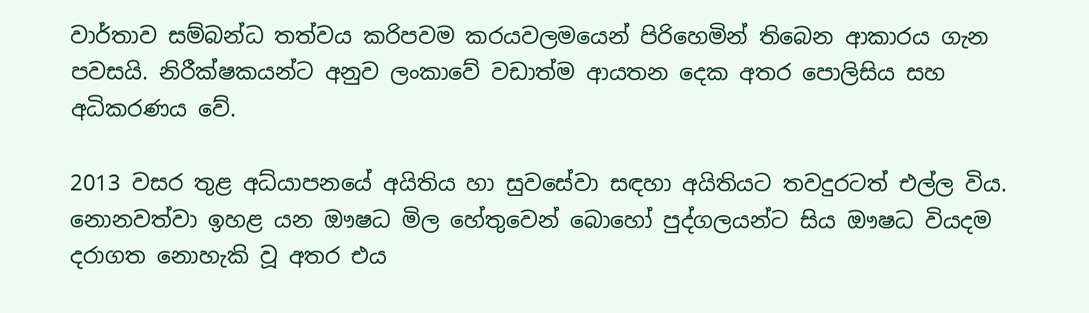වාර්තාව සම්බන්ධ තත්වය කරිපවම කරයවලමයෙන් පිරිහෙමින් තිබෙන ආකාරය ගැන පවසයි. නිරීක්ෂකයන්ට අනුව ලංකාවේ වඩාත්ම ආයතන දෙක අතර පොලිසිය සහ අධිකරණය වේ.

2013 වසර තුළ අධ්යාපනයේ අයිතිය හා සුවසේවා සඳහා අයිතියට තවදුරටත් එල්ල විය. නොනවත්වා ඉහළ යන ඖෂධ මිල හේතුවෙන් බොහෝ පුද්ගලයන්ට සිය ඖෂධ වියදම දරාගත නොහැකි වූ අතර එය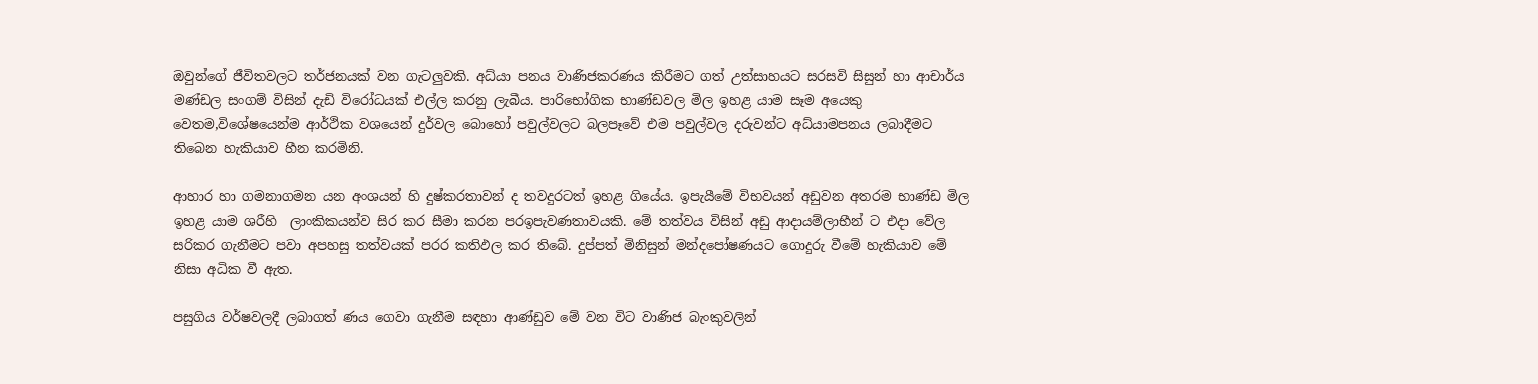ඔවුන්ගේ ජීවිතවලට තර්ජනයක් වන ගැටලුවකි. අධ්යා පනය වාණිජකරණය කිරීමට ගත් උත්සාහයට සරසවි සිසුන් හා ආචාර්ය මණ්ඩල සංගම් විසින් දැඩි විරෝධයක් එල්ල කරනු ලැබීය. පාරිභෝගික භාණ්ඩවල මිල ඉහළ යාම සෑම අයෙකු
වෙතම,විශේෂයෙන්ම ආර්ථික වශයෙන් දුර්වල බොහෝ පවුල්වලට බලපෑවේ එම පවුල්වල දරුවන්ට අධ්යාමපනය ලබාදීමට තිබෙන හැකියාව හීන කරමිනි.

ආහාර හා ගමනාගමන යන අංශයන් හි දුෂ්කරතාවන් ද තවදුරටත් ඉහළ ගියේය. ඉපැයීමේ විභවයන් අඩුවන අතරම භාණ්ඩ මිල ඉහළ යාම ශරීහි  ලාංකිකයන්ව සිර කර සීමා කරන පරඉපැවණතාවයකි. මේ තත්වය විසින් අඩු ආදායම්ලාභීන් ට එදා වේල සරිකර ගැනීමට පවා අපහසු තත්වයක් පරර කතිඵල කර තිබේ. දුප්පත් මිනිසුන් මන්දපෝෂණයට ගොදුරු වීමේ හැකියාව මේ නිසා අධික වී ඇත.

පසුගිය වර්ෂවලදී ලබාගත් ණය ගෙවා ගැනීම සඳහා ආණ්ඩුව මේ වන විට වාණිජ බැංකුවලින්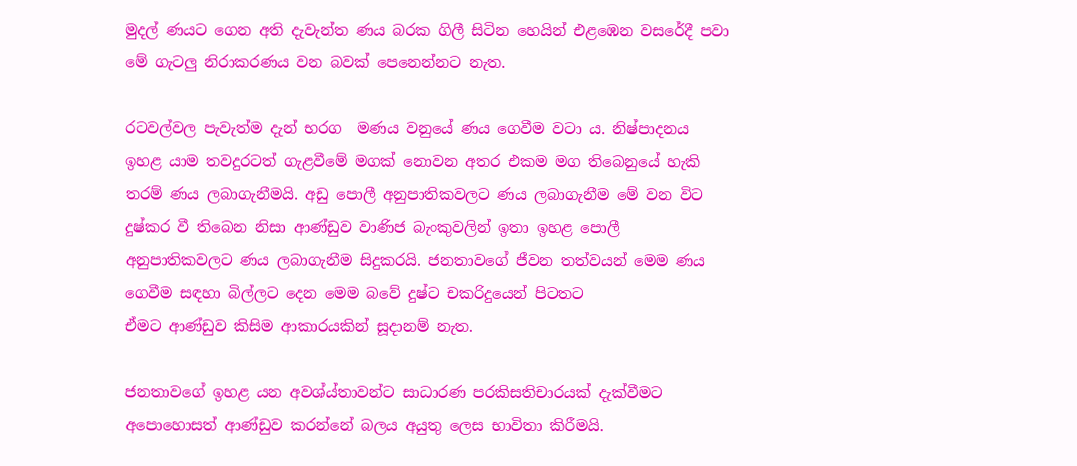මුදල් ණයට ගෙන අති දැවැන්ත ණය බරක ගිලී සිටින හෙයින් එළඹෙන වසරේදී පවා මේ ගැටලු නිරාකරණය වන බවක් පෙනෙන්නට නැත.

රටවල්වල පැවැත්ම දැන් භරග  මණය වනුයේ ණය ගෙවීම වටා ය. නිෂ්පාදනය ඉහළ යාම තවදුරටත් ගැළවීමේ මගක් නොවන අතර එකම මග තිබෙනුයේ හැකි තරම් ණය ලබාගැනීමයි. අඩු පොලී අනුපාතිකවලට ණය ලබාගැනීම මේ වන විට දුෂ්කර වී තිබෙන නිසා ආණ්ඩුව වාණිජ බැංකුවලින් ඉතා ඉහළ පොලී අනුපාතිකවලට ණය ලබාගැනීම සිදුකරයි. ජනතාවගේ ජීවන තත්වයන් මෙම ණය ගෙවීම සඳහා බිල්ලට දෙන මෙම බවේ දුෂ්ට චකරිදුයෙන් පිටතට
ඒමට ආණ්ඩුව කිසිම ආකාරයකින් සූදානම් නැත.

ජනතාවගේ ඉහළ යන අවශ්ය්තාවන්ට සාධාරණ පරකිසතිචාරයක් දැක්වීමට අපොහොසත් ආණ්ඩුව කරන්නේ බලය අයුතු ලෙස භාවිතා කිරීමයි.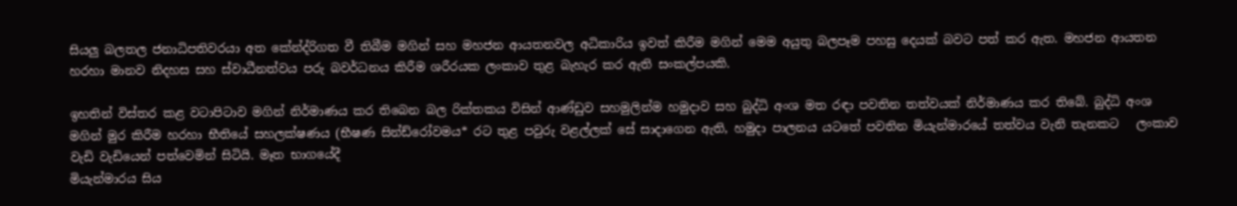සියලු බලතල ජනාධිපතිවරයා අත කේන්ද්රිගත වී තිබීම මගින් සහ මහජන ආයතනවල අධිකාරිය ඉවත් කිරීම මගින් මෙම අයුතු බලපෑම පහසු දෙයක් බවට පත් කර ඇත. මහජන ආයතන හරහා මානව නිදහස සහ ස්වාධීනත්වය පරු බවර්ධනය කිරීම ශරීරයක ලංකාව තුළ බැහැර කර ඇති සංකල්පයකි.

ඉහතින් විස්තර කළ වටාපිටාව මගින් නිර්මාණය කර තිබෙන බල රික්තකය විසින් ආණ්ඩුව සහමුලින්ම හමුදාව සහ බුද්ධි අංශ මත රඳා පවතින තත්වයක් නිර්මාණය කර තිබේ. බුද්ධි අංශ මගින් මුර කිරීම හරහා භීතියේ සහලක්ෂණය (භීෂණ සින්ඩ්රෝවමය* රට තුළ පවුරු වළල්ලක් සේ සාදාගෙන ඇති, හමුදා පාලනය යටතේ පවතින මියැන්මාරයේ තත්වය වැනි තැනකට   ලංකාව වැඩි වැඩියෙන් පත්වෙමින් සිටියි. මෑත භාගයේදී
මියැන්මාරය සිය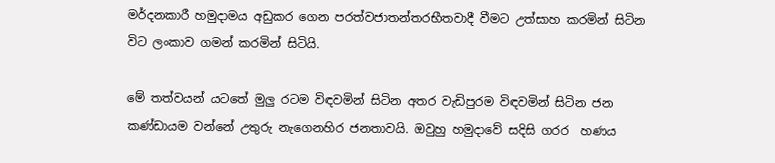මර්දනකාරී හමුදාමය අඩුකර ගෙන පරත්වජාතන්තරභීතවාදී වීමට උත්සාහ කරමින් සිටින විට ලංකාව ගමන් කරමින් සිටියි.

මේ තත්වයන් යටතේ මුලු රටම විඳවමින් සිටින අතර වැඩිපුරම විඳවමින් සිටින ජන කණ්ඩායම වන්නේ උතුරු නැගෙනහිර ජනතාවයි. ඔවුහු හමුදාවේ සදිසි ගරර  හණය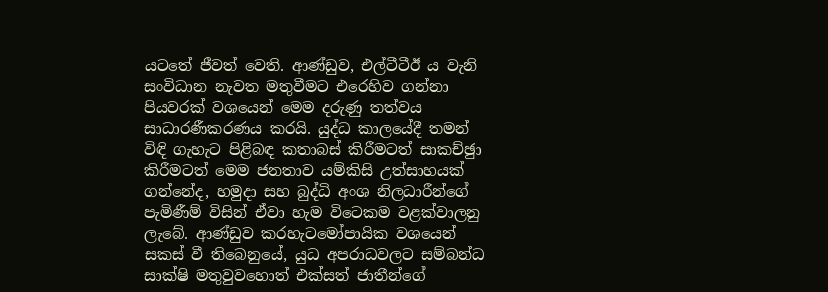යටතේ ජීවත් වෙති. ආණ්ඩුව, එල්ටීටීඊ ය වැනි සංවිධාන නැවත මතුවීමට එරෙහිව ගන්නා පියවරක් වශයෙන් මෙම දරුණු තත්වය සාධාරණීකරණය කරයි. යුද්ධ කාලයේදී තමන් විඳි ගැහැට පිළිබඳ කතාබස් කිරීමටත් සාකච්ඡුා කිරීමටත් මෙම ජනතාව යම්කිසි උත්සාහයක්
ගන්නේද, හමුදා සහ බුද්ධි අංශ නිලධාරීන්ගේ පැමිණීම් විසින් ඒවා හැම විටෙකම වළක්වාලනු ලැබේ. ආණ්ඩුව කරහැටමෝපායික වශයෙන් සකස් වී තිබෙනුයේ, යුධ අපරාධවලට සම්බන්ධ සාක්ෂි මතුවුවහොත් එක්සත් ජාතීන්ගේ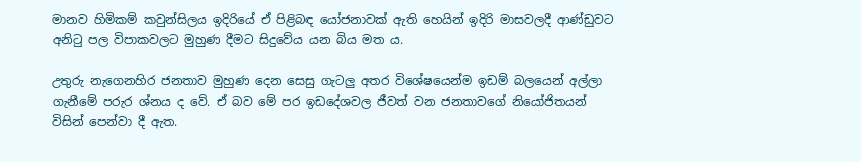මානව හිමිකම් කවුන්සිලය ඉදිරියේ ඒ පිළිබඳ යෝජනාවක් ඇති හෙයින් ඉදිරි මාසවලදී ආණ්ඩුවට අනිටු පල විපාකවලට මුහුණ දීමට සිදුවේය යන බිය මත ය.

උතුරු නැගෙනහිර ජනතාව මුහුණ දෙන සෙසු ගැටලු අතර විශේෂයෙන්ම ඉඩම් බලයෙන් අල්ලා ගැනීමේ පරුර ශ්නය ද වේ. ඒ බව මේ පර ඉඩදේශවල ජීවත් වන ජනතාවගේ නියෝජිතයන් විසින් පෙන්වා දී ඇත.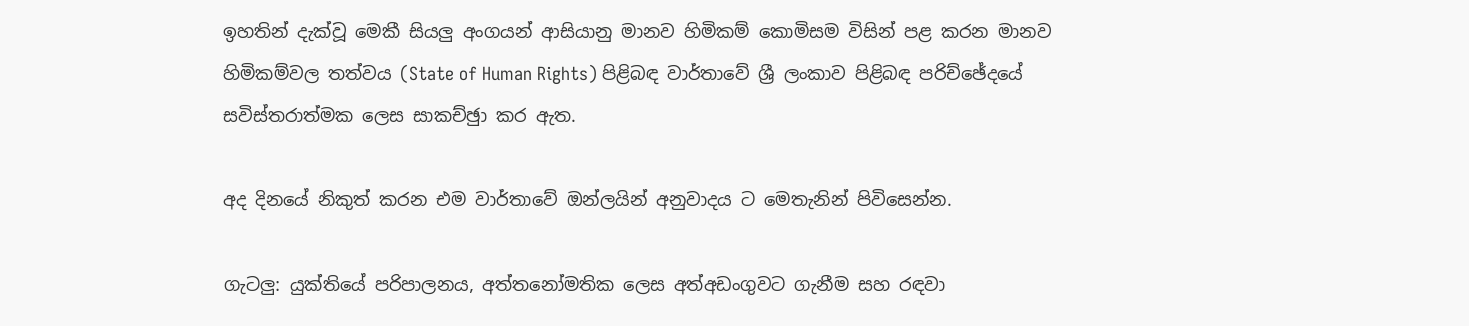ඉහතින් දැක්වූ මෙකී සියලු අංගයන් ආසියානු මානව හිමිකම් කොමිසම විසින් පළ කරන මානව හිමිකම්වල තත්වය (State of Human Rights) පිළිබඳ වාර්තාවේ ශ්‍රී ලංකාව පිළිබඳ පරිච්ඡේදයේ සවිස්තරාත්මක ලෙස සාකච්ඡුා කර ඇත.

අද දිනයේ නිකුත් කරන එම වාර්තාවේ ඔන්ලයින් අනුවාදය ට මෙතැනින් පිවිසෙන්න.

ගැටලු: යුක්තියේ පරිපාලනය, අත්තනෝමතික ලෙස අත්අඩංගුවට ගැනීම සහ රඳවා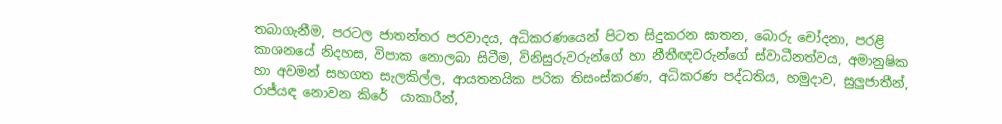තබාගැනීම, පරටල ජාතන්තර පරවාදය, අධිකරණයෙන් පිටත සිදුකරන ඝාතන, බොරු චෝදනා, පරළි කාශනයේ නිදහස, විපාක නොලබා සිටීම, විනිසුරුවරුන්ගේ හා නීතීඥවරුන්ගේ ස්වාධීනත්වය, අමානුෂික හා අවමන් සහගත සැලකිල්ල, ආයතනයික පරික තිසංස්කරණ, අධිකරණ පද්ධතිය, හමුදාව, සුලුජාතීන්, රාජ්යඳ නොවන කිරේ  යාකාරීන්,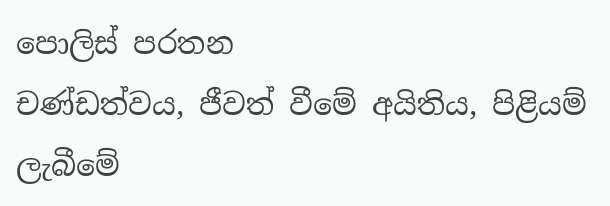පොලිස් පරතන
චණ්ඩත්වය, ජීවත් වීමේ අයිතිය, පිළියම් ලැබීමේ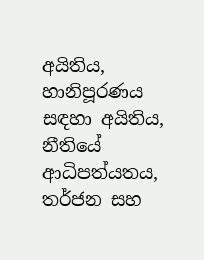අයිතිය, හානිපූරණය සඳහා අයිතිය, නීතියේ ආධිපත්යතය, තර්ජන සහ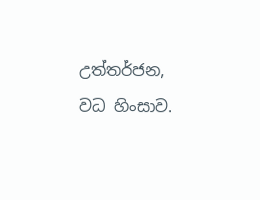උත්තර්ජන, වධ හිංසාව.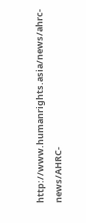http://www.humanrights.asia/news/ahrc-news/AHRC-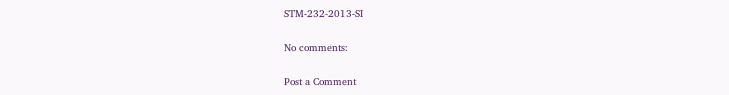STM-232-2013-SI

No comments:

Post a Comment